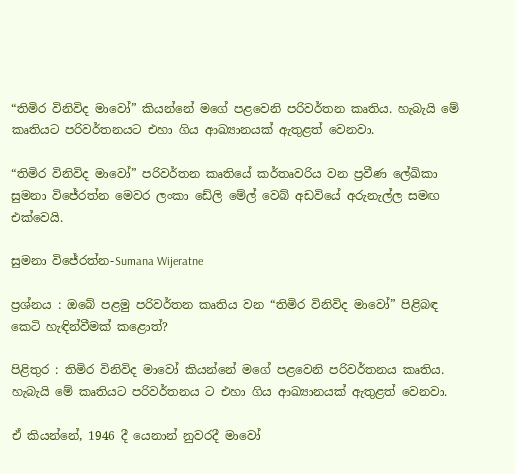“තිමිර විනිවිද මාවෝ” කියන්නේ මගේ පළවෙනි පරිවර්තන කෘතිය. හැබැයි මේ කෘතියට පරිවර්තනයට එහා ගිය ආඛ්‍යානයක් ඇතුළත් වෙනවා.

“තිමිර විනිවිද මාවෝ” පරිවර්තන කෘතියේ කර්තෘවරිය වන ප්‍රවීණ ලේඛිකා සුමනා විජේරත්න මෙවර ලංකා ඩේලි මේල් වෙබ් අඩවියේ අරුනැල්ල සමඟ එක්වෙයි.

සුමනා විජේරත්න-Sumana Wijeratne

ප්‍රශ්නය : ඔබේ පළමු පරිවර්තන කෘතිය වන “තිමිර විනිවිද මාවෝ” පිළිබඳ කෙටි හැඳින්වීමක් කළොත්?

පිළිතුර : තිමිර විනිවිද මාවෝ කියන්නේ මගේ පළවෙනි පරිවර්තනය කෘතිය. හැබැයි මේ කෘතියට පරිවර්තනය ට එහා ගිය ආඛ්‍යානයක් ඇතුළත් වෙනවා.

ඒ කියන්නේ, 1946 දී යෙනාන් නුවරදී මාවෝ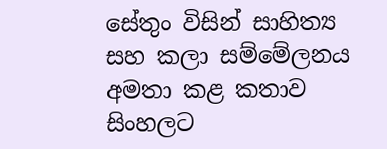සේතුං විසින් සාහිත්‍ය සහ කලා සම්මේලනය අමතා කළ කතාව සිංහලට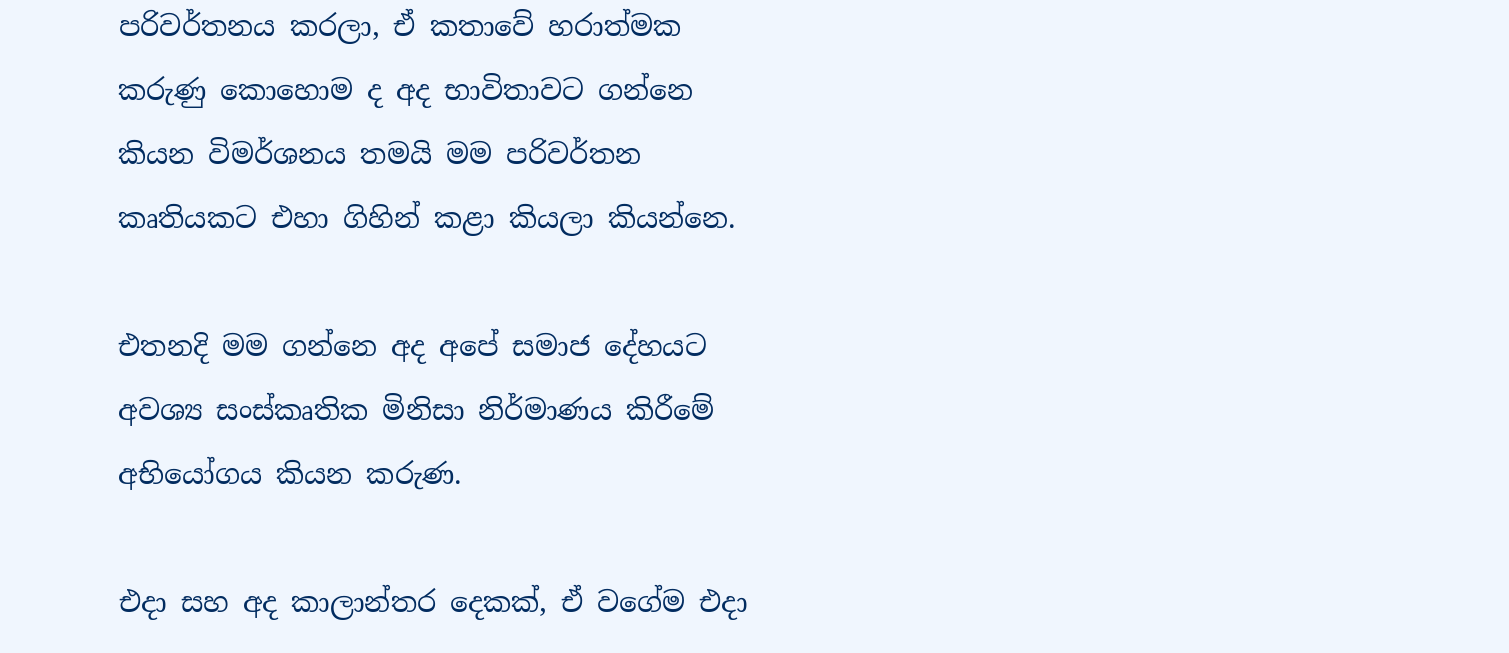පරිවර්තනය කරලා, ඒ කතාවේ හරාත්මක කරුණු කොහොම ද අද භාවිතාවට ගන්නෙ කියන විමර්ශනය තමයි මම පරිවර්තන කෘතියකට එහා ගිහින් කළා කියලා කියන්නෙ.

එතනදි මම ගන්නෙ අද අපේ සමාජ දේහයට අවශ්‍ය සංස්කෘතික මිනිසා නිර්මාණය කිරීමේ අභියෝගය කියන කරුණ.

එදා සහ අද කාලාන්තර දෙකක්, ඒ වගේම එදා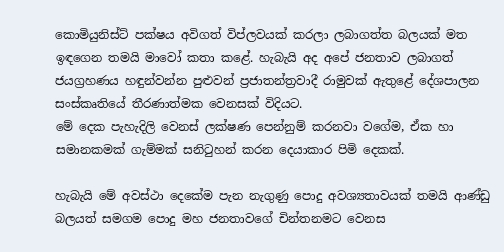කොමියුනිස්ට් පක්ෂය අවිගත් විප්ලවයක් කරලා ලබාගත්ත බලයක් මත ඉඳගෙන තමයි මාවෝ කතා කළේ. හැබැයි අද අපේ ජනතාව ලබාගත් ජයග්‍රහණය හඳුන්වන්න පුළුවන් ප්‍රජාතන්ත්‍රවාදී රාමුවක් ඇතුළේ දේශපාලන සංස්කෘතියේ තීරණාත්මක වෙනසක් විදියට.
මේ දෙක පැහැදිලි වෙනස් ලක්ෂණ පෙන්නුම් කරනවා වගේම, ඒක හා සමානකමක් ගැම්මක් සනිටුහන් කරන දෙයාකාර පිමි දෙකක්.

හැබැයි මේ අවස්ථා දෙකේම පැන නැගුණු පොදු අවශ්‍යතාවයක් තමයි ආණ්ඩු බලයත් සමගම පොදු මහ ජනතාවගේ චින්තනමට වෙනස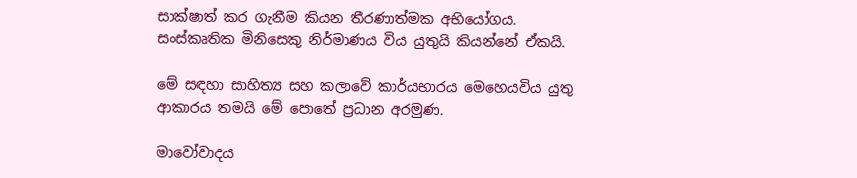සාක්ෂාත් කර ගැනීම කියන තීරණාත්මක අභියෝගය. සංස්කෘතික මිනිසෙකු නිර්මාණය විය යුතුයි කියන්නේ ඒකයි.

මේ සඳහා සාහිත්‍ය සහ කලාවේ කාර්යභාරය මෙහෙයවිය යුතු ආකාරය තමයි මේ පොතේ ප්‍රධාන අරමුණ.

මාවෝවාදය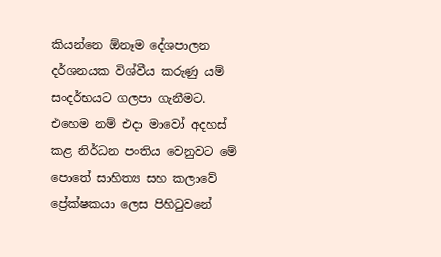කියන්නෙ ඕනෑම දේශපාලන දර්ශනයක විශ්වීය කරුණු යම් සංදර්භයට ගලපා ගැනීමට. එහෙම නම් එදා මාවෝ අදහස් කළ නිර්ධන පංතිය වෙනුවට මේ පොතේ සාහිත්‍ය සහ කලාවේ ප්‍රේක්ෂකයා ලෙස පිහිටුවනේ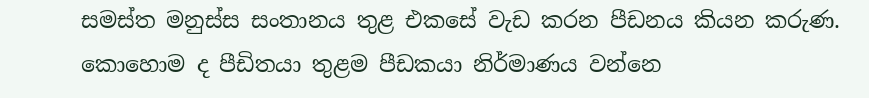සමස්ත මනුස්ස සංතානය තුළ එකසේ වැඩ කරන පීඩනය කියන කරුණ. කොහොම ද පීඩිතයා තුළම පීඩකයා නිර්මාණය වන්නෙ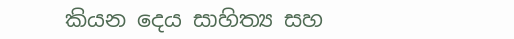කියන දෙය සාහිත්‍ය සහ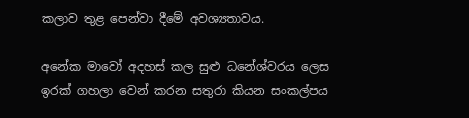කලාව තුළ පෙන්වා දීමේ අවශ්‍යතාවය.

අනේක මාවෝ අදහස් කල සුළු ධනේශ්වරය ලෙස ඉරක් ගහලා වෙන් කරන සතුරා කියන සංකල්පය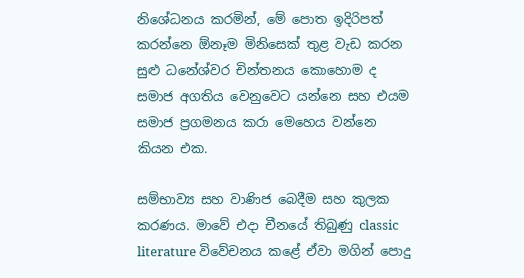නිශේධනය කරමින්, මේ පොත ඉදිරිපත් කරන්නෙ ඕනෑම මිනිසෙක් තුළ වැඩ කරන සුළු ධනේශ්වර චින්තනය කොහොම ද සමාජ අගතිය වෙනුවෙට යන්නෙ සහ එයම සමාජ ප්‍රගමනය කරා මෙහෙය වන්නෙ කියන එක.

සම්භාව්‍ය සහ වාණිජ බෙදීම සහ කුලක කරණය. මාවේ එදා චීනයේ තිබුණු classic literature විවේචනය කළේ ඒවා මගින් පොදු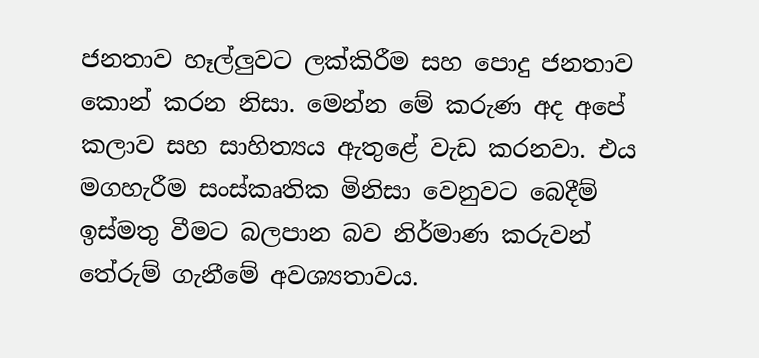ජනතාව හෑල්ලුවට ලක්කිරීම සහ පොදු ජනතාව කොන් කරන නිසා. මෙන්න මේ කරුණ අද අපේ කලාව සහ සාහිත්‍යය ඇතුළේ වැඩ කරනවා. එය මගහැරීම සංස්කෘතික මිනිසා වෙනුවට බෙදීම් ඉස්මතු වීමට බලපාන බව නිර්මාණ කරුවන් තේරුම් ගැනීමේ අවශ්‍යතාවය.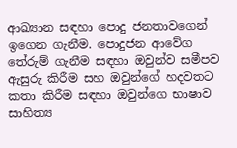ආඛ්‍යාන සඳහා පොදු ජනතාවගෙන් ඉගෙන ගැනීම. පොදුජන ආවේග තේරුම් ගැනීම සඳහා ඔවුන්ව සමීපව ඇසුරු කිරීම සහ ඔවුන්ගේ හදවතට කතා කිරීම සඳහා ඔවුන්ගෙ භාෂාව සාහිත්‍ය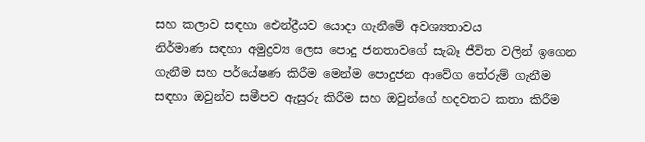සහ කලාව සඳහා ඓන්ද්‍රීයව යොදා ගැනීමේ අවශ්‍යතාවය
නිර්මාණ සඳහා අමුද්‍රව්‍ය ලෙස පොදු ජනතාවගේ සැබෑ ජීවිත වලින් ඉගෙන ගැනීම සහ පර්යේෂණ කිරීම මෙන්ම පොදුජන ආවේග තේරුම් ගැනීම සඳහා ඔවුන්ව සමීපව ඇසුරු කිරීම සහ ඔවුන්ගේ හදවතට කතා කිරීම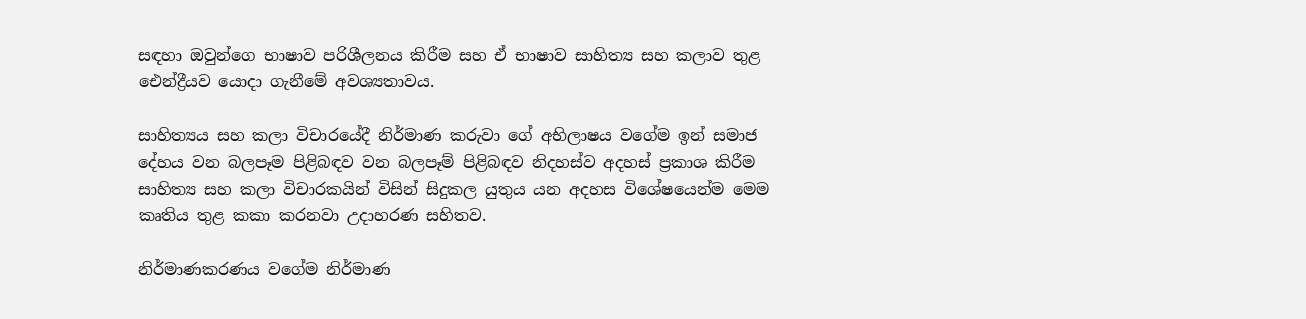සඳහා ඔවුන්ගෙ භාෂාව පරිශීලනය කිරීම සහ ඒ භාෂාව සාහිත්‍ය සහ කලාව තුළ ඓන්ද්‍රීයව යොදා ගැනීමේ අවශ්‍යතාවය.

සාහිත්‍යය සහ කලා විචාරයේදී නිර්මාණ කරුවා ගේ අභිලාෂය වගේම ඉන් සමාජ දේහය වන බලපෑම පිළිබඳව වන බලපෑම් පිළිබඳව නිදහස්ව අදහස් ප්‍රකාශ කිරීම සාහිත්‍ය සහ කලා විචාරකයින් විසින් සිදුකල යුතුය යන අදහස විශේෂයෙන්ම මෙම කෘතිය තුළ කකා කරනවා උදාහරණ සහිතව.

නිර්මාණකරණය වගේම නිර්මාණ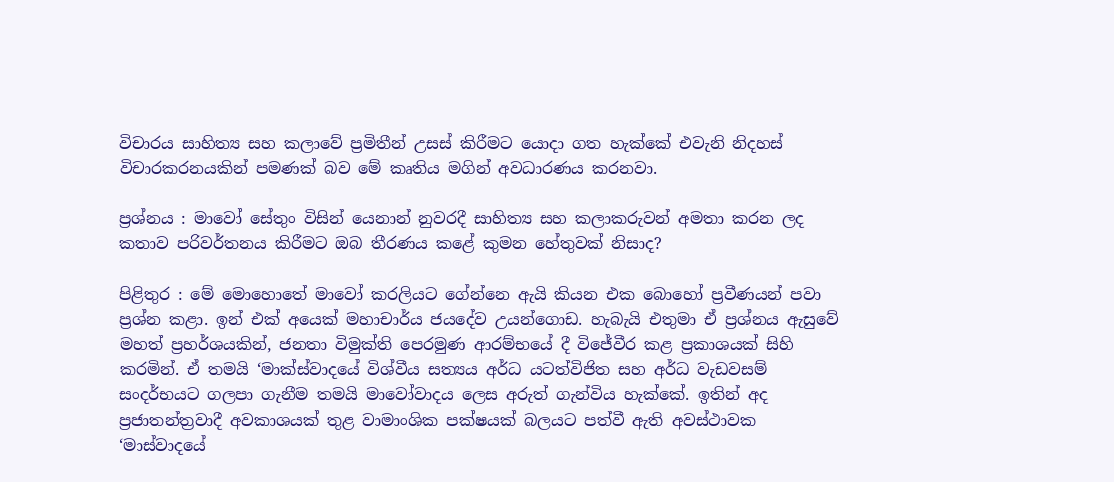විචාරය සාහිත්‍ය සහ කලාවේ ප්‍රමිතීන් උසස් කිරීමට යොදා ගත හැක්කේ එවැනි නිදහස් විචාරකරනයකින් පමණක් බව මේ කෘතිය මගින් අවධාරණය කරනවා.

ප්‍රශ්නය : මාවෝ සේතුං විසින් යෙනාන් නුවරදී සාහිත්‍ය සහ කලාකරුවන් අමතා කරන ලද කතාව පරිවර්තනය කිරීමට ඔබ තීරණය කළේ කුමන හේතුවක් නිසාද?

පිළිතුර : මේ මොහොතේ මාවෝ කරලියට ගේන්නෙ ඇයි කියන එක බොහෝ ප්‍රවීණයන් පවා ප්‍රශ්න කළා. ඉන් එක් අයෙක් මහාචාර්ය ජයදේව උයන්ගොඩ. හැබැයි එතුමා ඒ ප්‍රශ්නය ඇසුවේ මහත් ප්‍රහර්ශයකින්, ජනතා විමුක්ති පෙරමුණ ආරම්භයේ දී විජේවීර කළ ප්‍රකාශයක් සිහි කරමින්. ඒ තමයි ‘මාක්ස්වාදයේ විශ්වීය සත්‍යය අර්ධ යටත්විජිත සහ අර්ධ වැඩවසම් සංදර්භයට ගලපා ගැනීම තමයි මාවෝවාදය ලෙස අරුත් ගැන්විය හැක්කේ. ඉතින් අද ප්‍රජාතන්ත්‍රවාදී අවකාශයක් තුළ වාමාංශික පක්ෂයක් බලයට පත්වී ඇති අවස්ථාවක ‘මාස්වාදයේ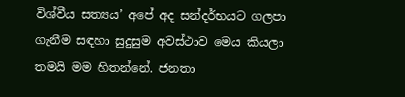විශ්වීය සත්‍යය’ අපේ අද සන්දර්භයට ගලපා ගැනීම සඳහා සුදුසුම අවස්ථාව මෙය කියලා තමයි මම හිතන්නේ. ජනතා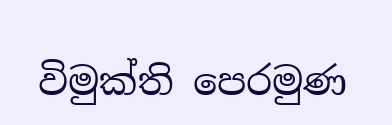විමුක්ති පෙරමුණ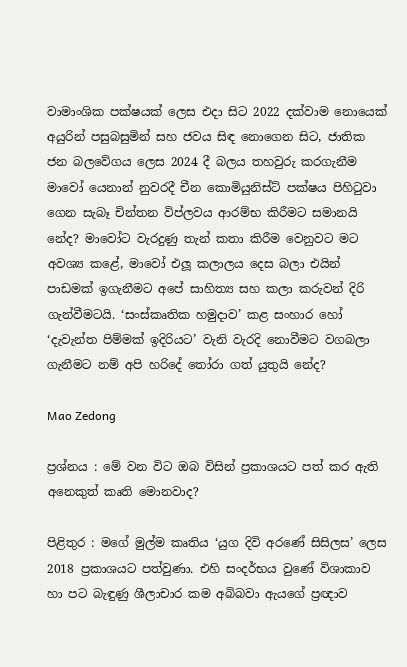වාමාංශික පක්ෂයක් ලෙස එදා සිට 2022 දක්වාම නොයෙක් අයුරින් පසුබසුමින් සහ ජවය සිඳ නොගෙන සිට, ජාතික ජන බලවේගය ලෙස 2024 දී බලය තහවුරු කරගැනීම මාවෝ යෙනාන් නුවරදී චීන කොමියුනිස්ට් පක්ෂය පිහිටුවා ගෙන සැබෑ චින්තන විප්ලවය ආරම්භ කිරීමට සමානයි නේද? මාවෝට වැරදුණු තැන් කතා කිරීම වෙනුවට මට අවශ්‍ය කළේ, මාවෝ එලූ කලාලය දෙස බලා එයින් පාඩමක් ඉගැනීමට අපේ සාහිත්‍ය සහ කලා කරුවන් දිරි ගැන්වීමටයි. ‘සංස්කෘතික හමුදාව’ කළ සංහාර හෝ ‘දැවැන්ත පිම්මක් ඉදිරියට’ වැනි වැරදි නොවීමට වගබලා ගැනීමට නම් අපි හරිදේ තෝරා ගත් යුතුයි නේද?

Mao Zedong

ප්‍රශ්නය : මේ වන විට ඔබ විසින් ප්‍රකාශයට පත් කර ඇති අනෙකුත් කෘති මොනවාද?

පිළිතුර : මගේ මුල්ම කෘතිය ‘යුග දිවි අරණේ සිසිලස’ ලෙස 2018 ප්‍රකාශයට පත්වුණා. එහි සංදර්භය වුණේ විශාකාව හා පට බැඳුණු ශීලාචාර කම අබිබවා ඇයගේ ප්‍රඥාව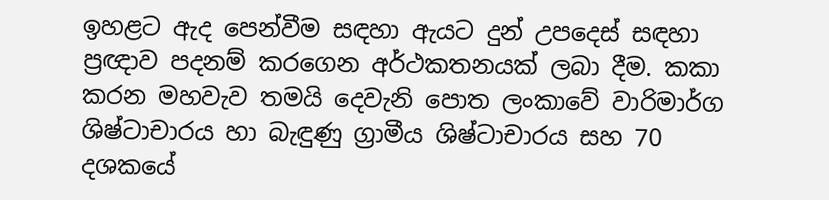ඉහළට ඇද පෙන්වීම සඳහා ඇයට දුන් උපදෙස් සඳහා ප්‍රඥාව පදනම් කරගෙන අර්ථකතනයක් ලබා දීම. කකා කරන මහවැව තමයි දෙවැනි පොත ලංකාවේ වාරිමාර්ග ශිෂ්ටාචාරය හා බැඳුණු ග්‍රාමීය ශිෂ්ටාචාරය සහ 70 දශකයේ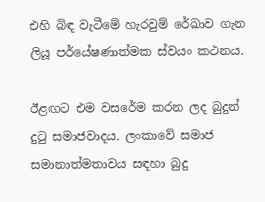එහි බිඳ වැටීමේ හැරවුම් රේඛාව ගැන ලියූ පර්යේෂණාත්මක ස්වයං කථනය.

ඊළඟට එම වසරේම කරන ලද බුදුන් දුටු සමාජවාදය. ලංකාවේ සමාජ සමානාත්මතාවය සඳහා බුදු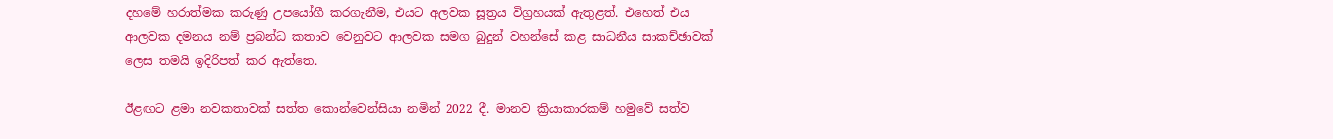දහමේ හරාත්මක කරුණු උපයෝගී කරගැනීම, එයට අලවක සූත්‍රය විග්‍රහයක් ඇතුළත්. එහෙත් එය ආලවක දමනය නම් ප්‍රබන්ධ කතාව වෙනුවට ආලවක සමග බුදුන් වහන්සේ කළ සාධනීය සාකච්ඡාවක් ලෙස තමයි ඉදිරිපත් කර ඇත්තෙ.

ඊළඟට ළමා නවකතාවක් සත්ත කොන්වෙන්සියා නමින් 2022 දී. මානව ක්‍රියාකාරකම් හමුවේ සත්ව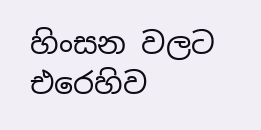හිංසන වලට එරෙහිව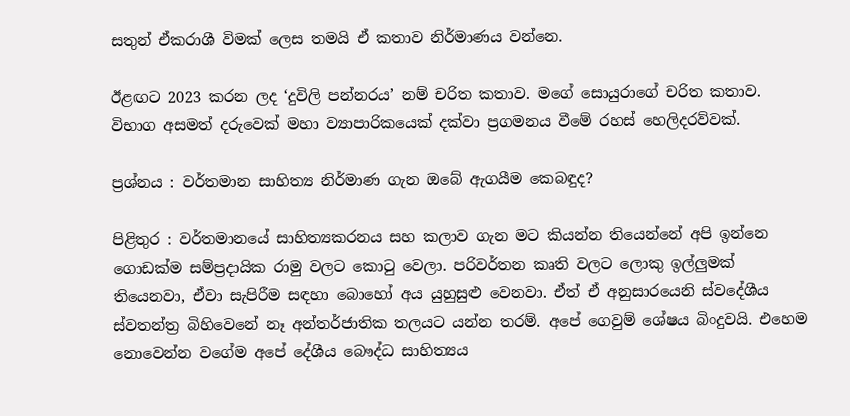සතුන් ඒකරාශී විමක් ලෙස තමයි ඒ කතාව නිර්මාණය වන්නෙ.

ඊළඟට 2023 කරන ලද ‘දුවිලි පන්නරය’ නම් චරිත කතාව. මගේ සොයුරාගේ චරිත කතාව. විභාග අසමත් දරුවෙක් මහා ව්‍යාපාරිකයෙක් දක්වා ප්‍රගමනය වීමේ රහස් හෙලිදරව්වක්.

ප්‍රශ්නය : වර්තමාන සාහිත්‍ය නිර්මාණ ගැන ඔබේ ඇගයීම කෙබඳුද?

පිළිතුර : වර්තමානයේ සාහිත්‍යකරනය සහ කලාව ගැන මට කියන්න තියෙන්නේ අපි ඉන්නෙ ගොඩක්ම සම්ප්‍රදායික රාමු වලට කොටු වෙලා. පරිවර්තන කෘති වලට ලොකු ඉල්ලුමක් තියෙනවා, ඒවා සැපිරීම සඳහා බොහෝ අය යුහුසුළු වෙනවා. ඒත් ඒ අනුසාරයෙනි ස්වදේශීය ස්වතන්ත්‍ර බිහිවෙනේ නෑ අන්තර්ජාතික තලයට යන්න තරම්. අපේ ගෙවුම් ශේෂය බිංදුවයි. එහෙම නොවෙන්න වගේම අපේ දේශීය බෞද්ධ සාහිත්‍යය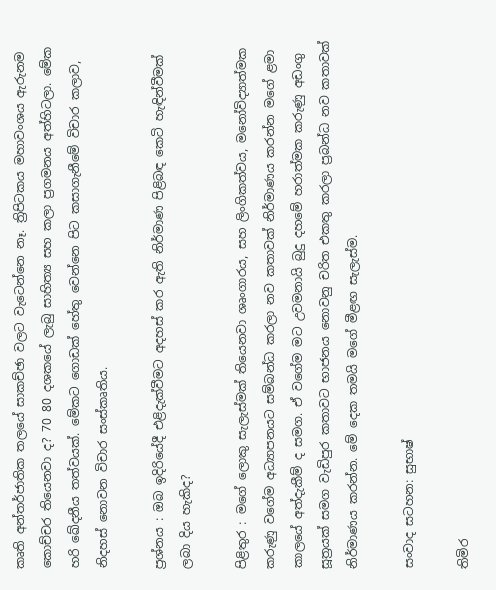කෘති අන්තර්ජාතික තලයේ සාකච්ඡා වලට වැටෙන්නෙ නෑ. ත්‍රිපිටකය මහාවංශය ඇරුනම කොච්චර තියෙනවා ද? 70 80 දශකයේ ලැබු සාහිත්‍ය සහ කලා ප්‍රගමනය අත්හිටලා. මේක හරි ඛේදනීය තත්වයක්. මේකට ගොඩක් හේතු වෙන්නෙ පිට කසාගැනීමේ විචාර කලාව, නිදහස් නොවන විචාර සංස්කෘතිය.

ප්‍රශ්නය : ඔබ ඉදිරියේදී එළිදැක්වීමට අදහස් කර ඇති නිර්මාණ පිළිබඳ කෙටි හැඳින්වීමක් ලබා දිය හැකිද?

පිළිතුර : මගේ ලොකු සැලැස්මක් තියෙනවා ශෘංගාරය, සහ ලිංගිකත්වය, මනෝවිද්‍යාත්මක කරුණු වගේම අධ්‍යාපනයට සම්බන්ධ කරලා නව කතාවක් නිර්මාණය කරන්න මගේ ළමා කාලයේ අත්දැකීම් ද සමග. ඒ වගේම මට උවමනායි බුදු දහමේ හරාත්මක කරුණු අඩංගු සූත්‍රයක් සමග වැඩිපුර කතාවට භාජනය නොවනු චරිත එකතු කරලා ප්‍රබන්ධ නව කතාවක් නිර්මාණය කරන්න. මේ දෙක තමයි මගේ මීළඟ සැලැස්ම.

සංවාද සටහන: සුභාෂ්

තිමිර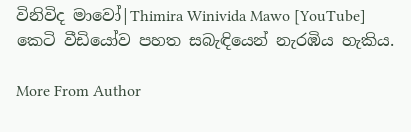විනිවිද මාවෝ|Thimira Winivida Mawo [YouTube] කෙටි වීඩියෝව පහත සබැඳියෙන් නැරඹිය හැකිය.

More From Author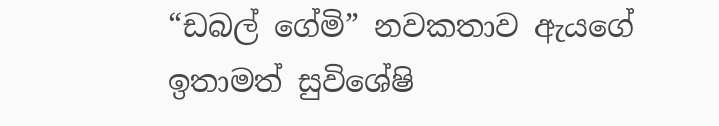“ඩබල් ගේමි” නවකතාව ඇයගේ ඉතාමත් සුවිශේෂි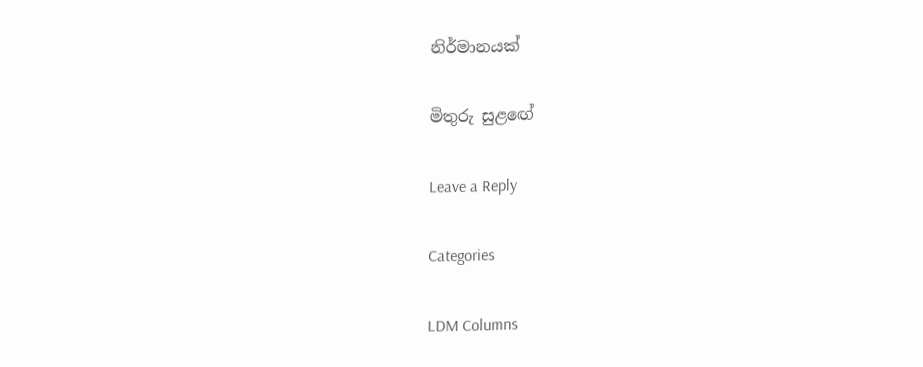නිර්මානයක්

මිතුරු සුළඟේ

Leave a Reply

Categories

LDM Columns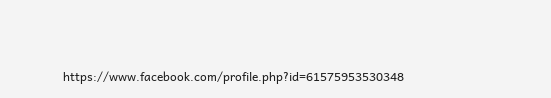https://www.facebook.com/profile.php?id=61575953530348